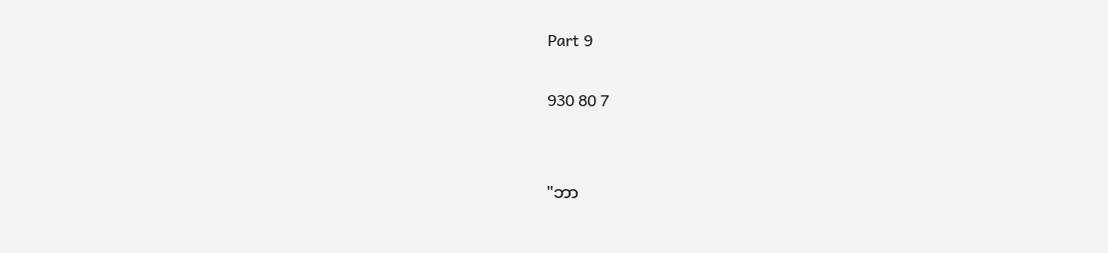Part 9

930 80 7


"ဘာ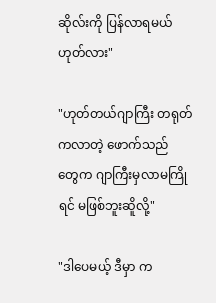ဆိုလ်းကို ပြန်လာရမယ်ဟုတ်လား"

"ဟုတ်တယ်ဂျာကြီး တရုတ်ကလာတဲ့ ဖောက်သည်
တွေက ဂျာကြီးမှလာမကြိုရင် မဖြစ်ဘူးဆိူလို့"

"ဒါပေမယ့် ဒီမှာ က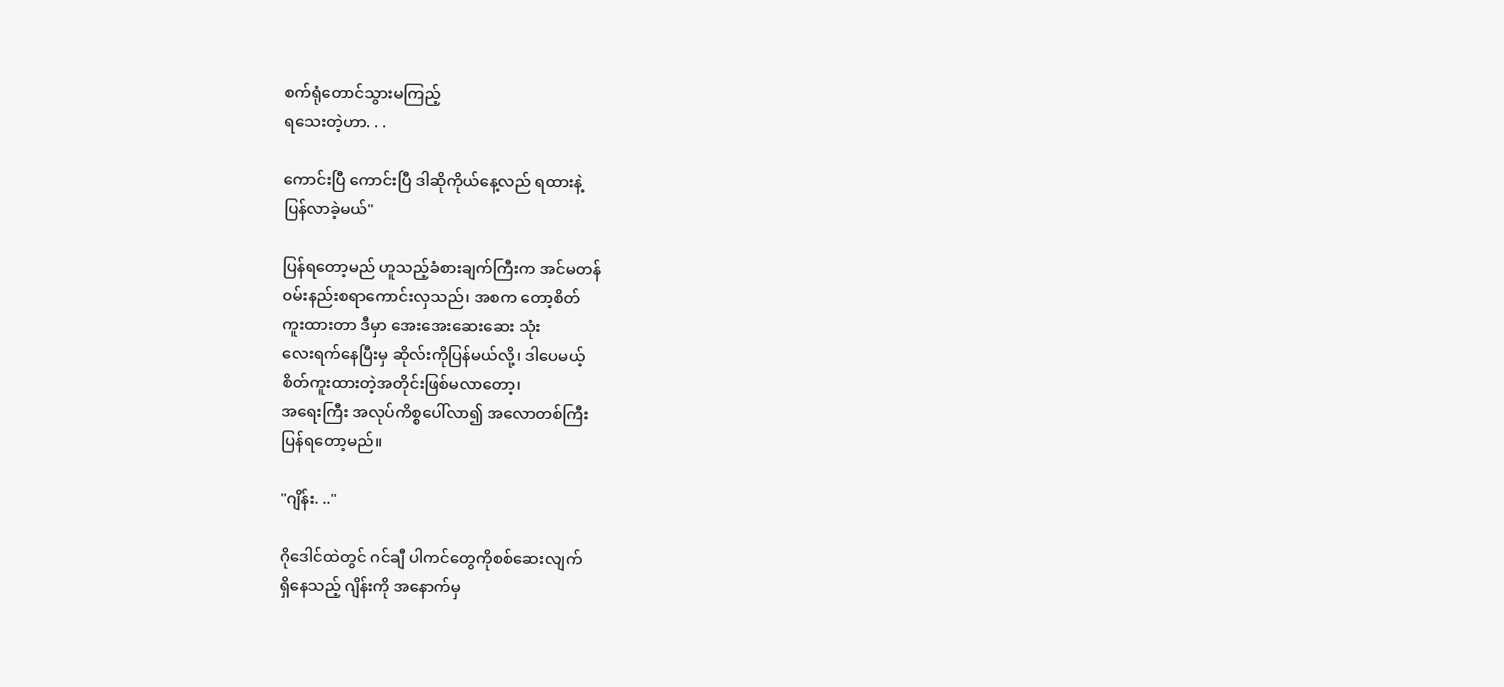စက်ရုံတောင်သွားမကြည့်
ရသေးတဲ့ဟာ. . .

ကောင်းပြီ ကောင်းပြီ ဒါဆိုကိုယ်နေ့လည် ရထားနဲ့
ပြန်လာခဲ့မယ်"

ပြန်ရတော့မည် ဟူသည့်ခံစားချက်ကြီးက အင်မတန်
၀မ်းနည်းစရာကောင်းလှသည်၊ အစက တော့စိတ်
ကူးထားတာ ဒီမှာ အေးအေးဆေးဆေး သုံး
လေးရက်နေပြီးမှ ဆိုလ်းကိုပြန်မယ်လို့၊ ဒါပေမယ့်
စိတ်ကူးထားတဲ့အတိုင်းဖြစ်မလာတော့၊
အရေးကြီး အလုပ်ကိစ္စပေါ်လာ၍ အလောတစ်ကြီး
ပြန်ရတော့မည်။

"ဂျိန်း. .."

ဂိုဒေါင်ထဲတွင် ဂင်ချီ ပါကင်တွေကိုစစ်ဆေးလျက်
ရှိနေသည့် ဂျိန်းကို အနောက်မှ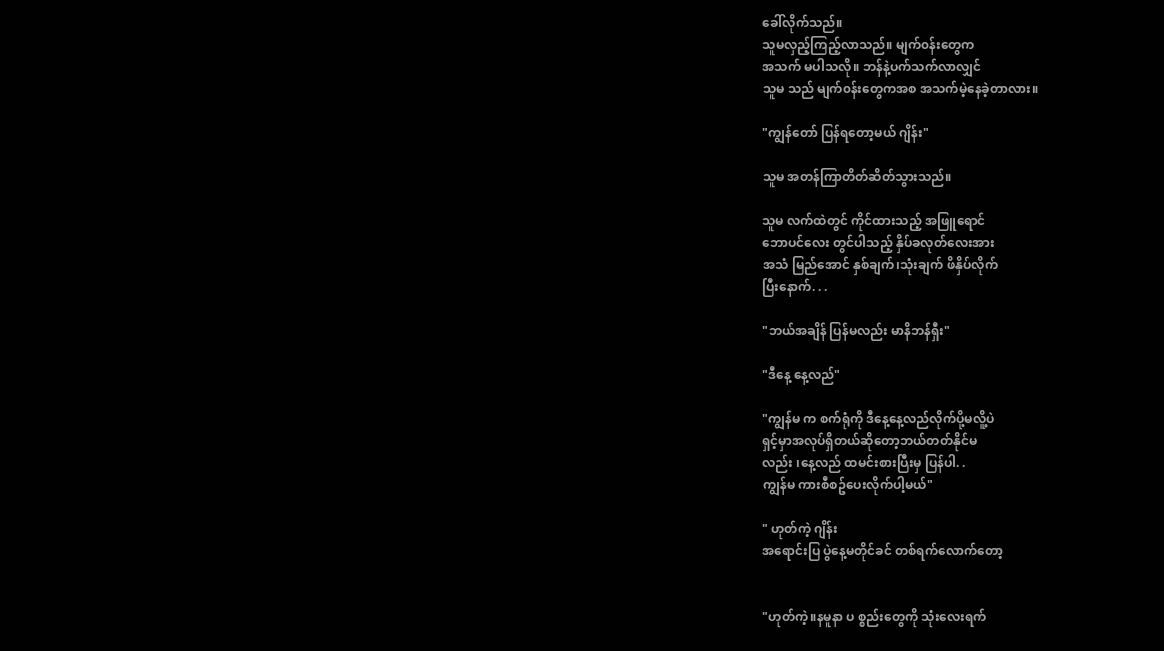ခေါ်လိုက်သည်။
သူမလှည့်ကြည့်လာသည်။ မျက်၀န်းတွေက
အသက် မပါသလို။ ဘန်နဲ့ပက်သက်လာလျှင်
သူမ သည် မျက်၀န်းတွေကအစ အသက်မဲ့နေခဲ့တာလား။

"ကျွန်တော် ပြန်ရတော့မယ် ဂျိန်း"

သူမ အတန်ကြာတိတ်ဆိတ်သွားသည်။

သူမ လက်ထဲတွင် ကိုင်ထားသည့် အဖြူရောင်
ဘောပင်လေး တွင်ပါသည့် နှိပ်ခလုတ်လေးအား
အသံ မြည်အောင် နှစ်ချက်၊သုံးချက် ဖိနှိပ်လိုက်
ပြီးနောက်. . .

"ဘယ်အချိန် ပြန်မလည်း မာနိဘန်ရှီး"

"ဒီနေ့ နေ့လည်"

"ကျွန်မ က စက်ရုံကို ဒီနေ့နေ့လည်လိုက်ပို့မလိူ့ပဲ
ရှင့်မှာအလုပ်ရှိတယ်ဆိုတော့ဘယ်တတ်နိုင်မ
လည်း ၊နေ့လည် ထမင်းစားပြီးမှ ပြန်ပါ. .
ကျွန်မ ကားစီစဥ်ပေးလိုက်ပါ့မယ်"

" ဟုတ်ကဲ့ ဂျိန်း
အရောင်းပြ ပွဲနေ့မတိုင်ခင် တစ်ရက်လောက်တော့


"ဟုတ်ကဲ့။နမူနာ ပ စ္စည်းတွေကို သုံးလေးရက်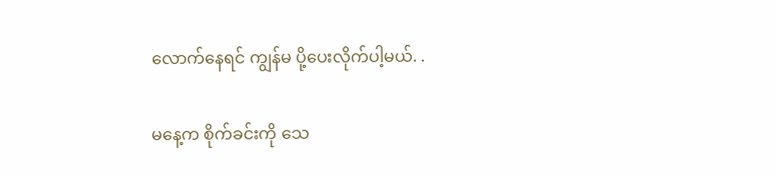လောက်နေရင် ကျွန်မ ပို့ပေးလိုက်ပါ့မယ်. .

မနေ့က စိုက်ခင်းကို သေ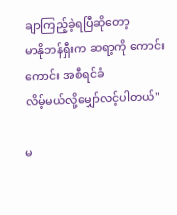ချာကြည့်ခဲ့ရပြီဆိုတော့
မာနိုဘန်ရှီးက ဆရာ့ကို ကောင်းကောင်း အစီရင်ခံ
လိမ့်မယ်လို့မျှော်လင့်ပါတယ်"

မ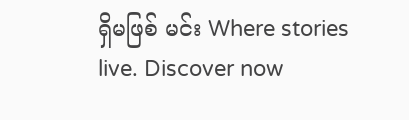ရှိမဖြစ် မင်း Where stories live. Discover now